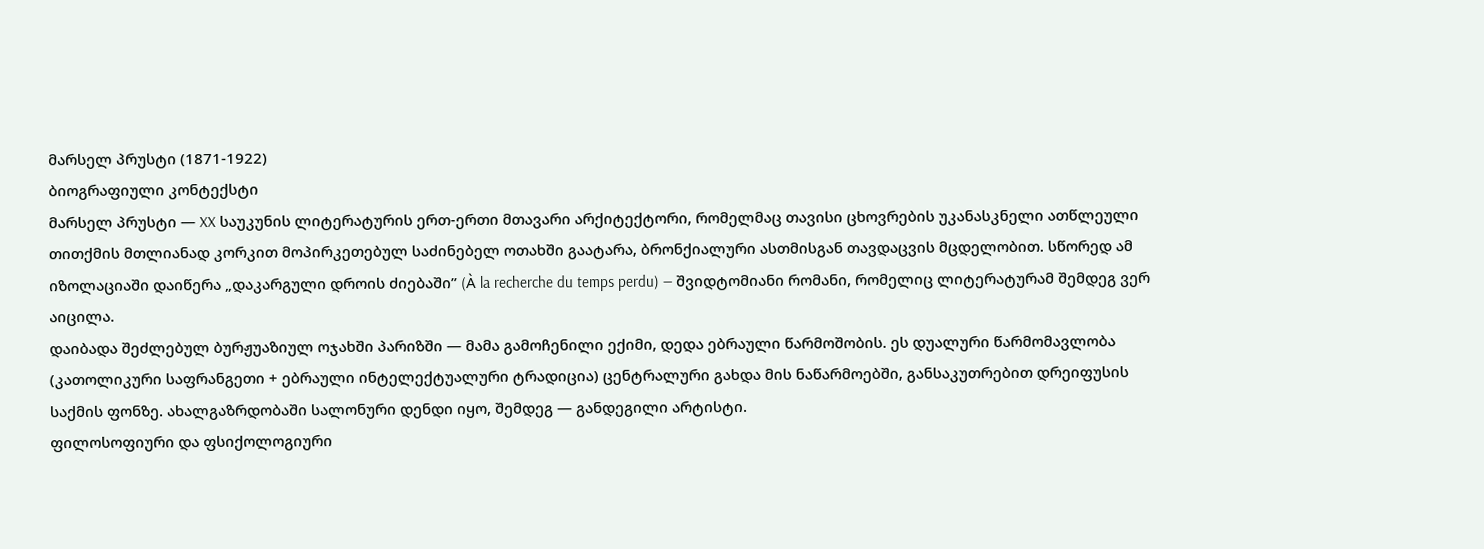მარსელ პრუსტი (1871-1922)
ბიოგრაფიული კონტექსტი
მარსელ პრუსტი — XX საუკუნის ლიტერატურის ერთ-ერთი მთავარი არქიტექტორი, რომელმაც თავისი ცხოვრების უკანასკნელი ათწლეული თითქმის მთლიანად კორკით მოპირკეთებულ საძინებელ ოთახში გაატარა, ბრონქიალური ასთმისგან თავდაცვის მცდელობით. სწორედ ამ იზოლაციაში დაიწერა „დაკარგული დროის ძიებაში” (À la recherche du temps perdu) — შვიდტომიანი რომანი, რომელიც ლიტერატურამ შემდეგ ვერ აიცილა.
დაიბადა შეძლებულ ბურჟუაზიულ ოჯახში პარიზში — მამა გამოჩენილი ექიმი, დედა ებრაული წარმოშობის. ეს დუალური წარმომავლობა (კათოლიკური საფრანგეთი + ებრაული ინტელექტუალური ტრადიცია) ცენტრალური გახდა მის ნაწარმოებში, განსაკუთრებით დრეიფუსის საქმის ფონზე. ახალგაზრდობაში სალონური დენდი იყო, შემდეგ — განდეგილი არტისტი.
ფილოსოფიური და ფსიქოლოგიური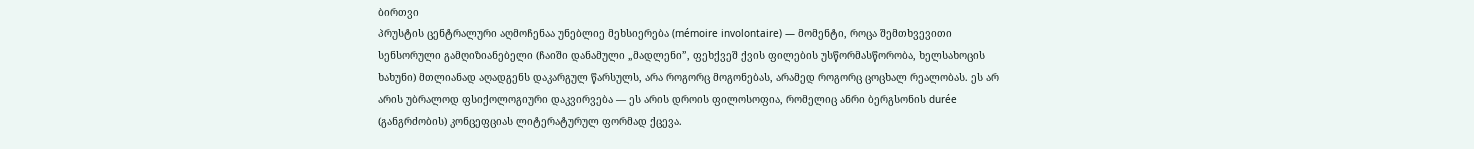ბირთვი
პრუსტის ცენტრალური აღმოჩენაა უნებლიე მეხსიერება (mémoire involontaire) — მომენტი, როცა შემთხვევითი სენსორული გამღიზიანებელი (ჩაიში დანამული „მადლენი”, ფეხქვეშ ქვის ფილების უსწორმასწორობა, ხელსახოცის ხახუნი) მთლიანად აღადგენს დაკარგულ წარსულს, არა როგორც მოგონებას, არამედ როგორც ცოცხალ რეალობას. ეს არ არის უბრალოდ ფსიქოლოგიური დაკვირვება — ეს არის დროის ფილოსოფია, რომელიც ანრი ბერგსონის durée (განგრძობის) კონცეფციას ლიტერატურულ ფორმად ქცევა.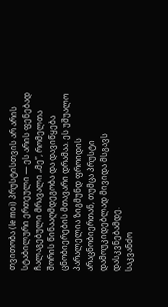თვითობა (le moi) პრუსტისთვის არ არის სტაბილური ერთეული — ეს არის ფენებად ჩალაგებული მრავალი „მე”, რომელთა შორის წინააღმდეგობა და დავიწყება ცნობიერების მთავარი დრამაა. ეს უშუალო პარალელია ზიგმუნდ ფროიდის არაცნობიერთან, თუმცა პრუსტი დამოუკიდებლად მივიდა მსგავს დასკვნებამდე.
საკვანძო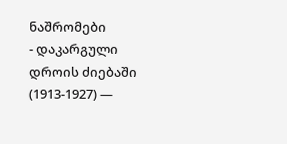ნაშრომები
- დაკარგული დროის ძიებაში (1913-1927) —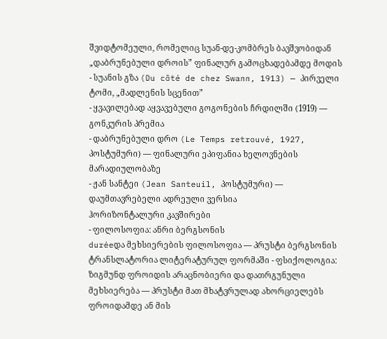შვიდტომეული, რომელიც სუან-დე-კომბრეს ბავშვობიდან „დაბრუნებული დროის” ფინალურ გამოცხადებამდე მოდის
- სუანის გზა (Du côté de chez Swann, 1913) — პირველი ტომი, „მადლენის სცენით”
- ყვავილებად აყვავებული გოგონების ჩრდილში (1919) — გონკურის პრემია
- დაბრუნებული დრო (Le Temps retrouvé, 1927, პოსტუმური) — ფინალური ეპიფანია ხელოვნების მარადიულობაზე
- ჟან სანტეი (Jean Santeuil, პოსტუმური) — დაუმთავრებელი ადრეული ვერსია
ჰორიზონტალური კავშირები
- ფილოსოფია: ანრი ბერგსონის
duréeდა მეხსიერების ფილოსოფია — პრუსტი ბერგსონის ტრანსლატორია ლიტერატურულ ფორმაში - ფსიქოლოგია: ზიგმუნდ ფროიდის არაცნობიერი და დათრგუნული მეხსიერება — პრუსტი მათ მხატვრულად ახორციელებს ფროიდამდე ან მის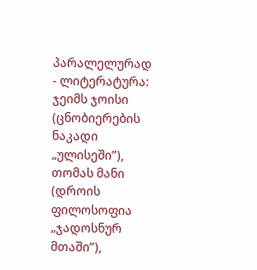პარალელურად
- ლიტერატურა: ჯეიმს ჯოისი (ცნობიერების ნაკადი „ულისეში”), თომას მანი (დროის ფილოსოფია „ჯადოსნურ მთაში”),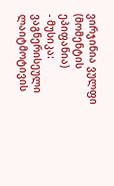ვირჯინია ვულფი (მომენტის ეპიფანია)
- მუსიკა: ვაგნერისეული ლაიტმოტივის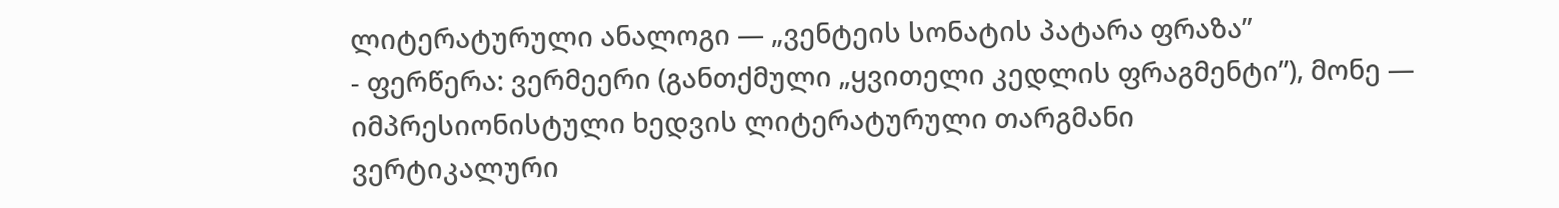ლიტერატურული ანალოგი — „ვენტეის სონატის პატარა ფრაზა”
- ფერწერა: ვერმეერი (განთქმული „ყვითელი კედლის ფრაგმენტი”), მონე — იმპრესიონისტული ხედვის ლიტერატურული თარგმანი
ვერტიკალური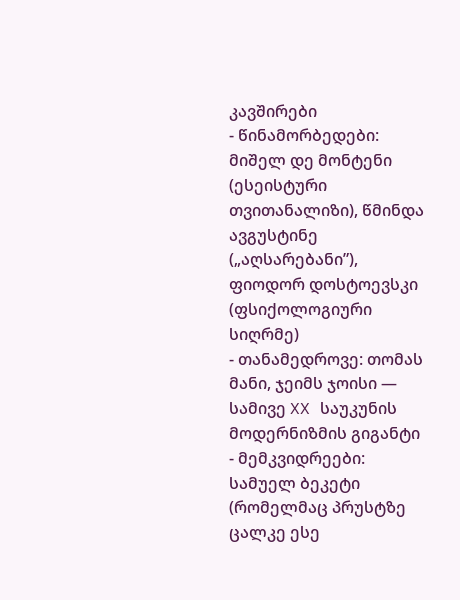კავშირები
- წინამორბედები: მიშელ დე მონტენი (ესეისტური თვითანალიზი), წმინდა ავგუსტინე („აღსარებანი”), ფიოდორ დოსტოევსკი (ფსიქოლოგიური სიღრმე)
- თანამედროვე: თომას მანი, ჯეიმს ჯოისი — სამივე XX საუკუნის მოდერნიზმის გიგანტი
- მემკვიდრეები: სამუელ ბეკეტი (რომელმაც პრუსტზე ცალკე ესე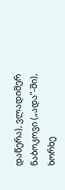დაწერა), ვლადიმერ ნაბოკოვი („ადა”-ში), ხორხე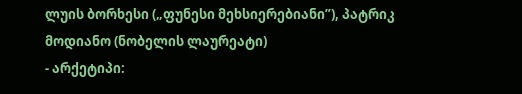ლუის ბორხესი („ფუნესი მეხსიერებიანი”), პატრიკ მოდიანო (ნობელის ლაურეატი)
- არქეტიპი: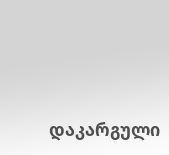დაკარგული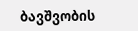ბავშვობის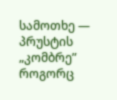სამოთხე — პრუსტის „კომბრე” როგორც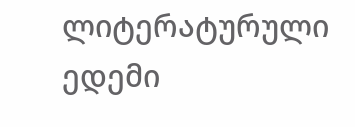ლიტერატურული ედემი